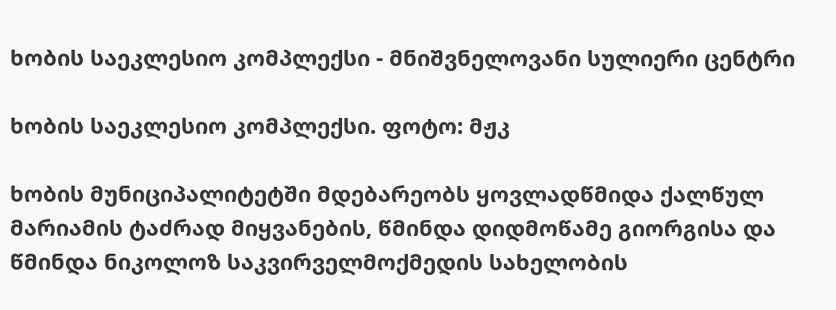ხობის საეკლესიო კომპლექსი - მნიშვნელოვანი სულიერი ცენტრი

ხობის საეკლესიო კომპლექსი. ფოტო: მჟკ

ხობის მუნიციპალიტეტში მდებარეობს ყოვლადწმიდა ქალწულ მარიამის ტაძრად მიყვანების, წმინდა დიდმოწამე გიორგისა და წმინდა ნიკოლოზ საკვირველმოქმედის სახელობის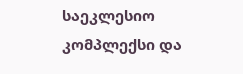საეკლესიო კომპლექსი და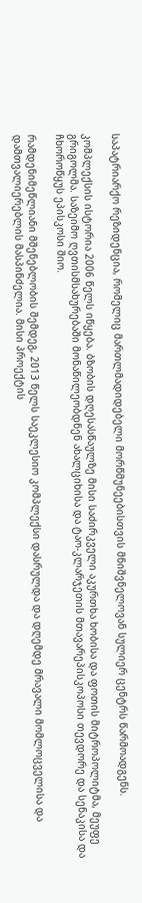საპატრიარქო რეზიდენცია, რომელიც მართლმადიდებელი მორწმუნეებისთვის მნიშვნელოვან სულიერ ცენტრს წარმოადგენს.

კომპლექსის ისტორია 2006 წელს იწყება. ბზობის დღესასწაულზე მისი საძირკველი აკურთხა ხობისა და ფოთის მიტროპოლიტმა, მეუფე გრიგოლმა. საზეიმო ღვთისმსახურებაში მონაწილეობდნენ ახალციხისა და ტაო-კლარჯეთის მთავარეპისკოპოსი თევდორე და სენაკისა და ჩხოროწყუს ეპისკოსი შიო.

რამდენიმეწლიანი მშენებლობის შემდეგ, 2013 წელს საეკლესიო კომპლექსი დასრულდა და დღემდე მრავალი მომლოცველისა და დამთვალიერებლის მასპინძელია. მისი პროექტის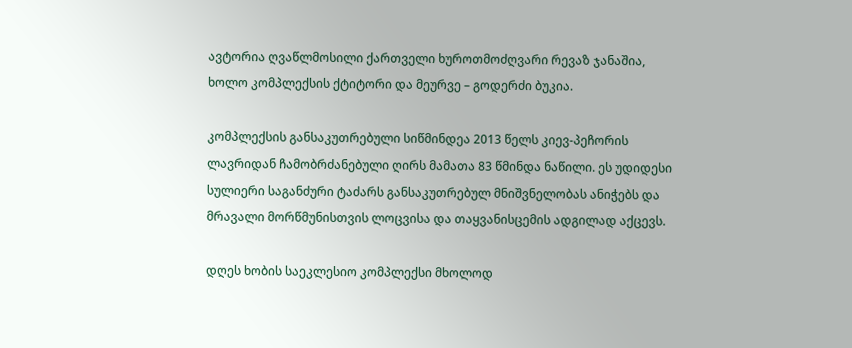ავტორია ღვაწლმოსილი ქართველი ხუროთმოძღვარი რევაზ ჯანაშია, ხოლო კომპლექსის ქტიტორი და მეურვე – გოდერძი ბუკია.

კომპლექსის განსაკუთრებული სიწმინდეა 2013 წელს კიევ-პეჩორის ლავრიდან ჩამობრძანებული ღირს მამათა 83 წმინდა ნაწილი. ეს უდიდესი სულიერი საგანძური ტაძარს განსაკუთრებულ მნიშვნელობას ანიჭებს და მრავალი მორწმუნისთვის ლოცვისა და თაყვანისცემის ადგილად აქცევს.

დღეს ხობის საეკლესიო კომპლექსი მხოლოდ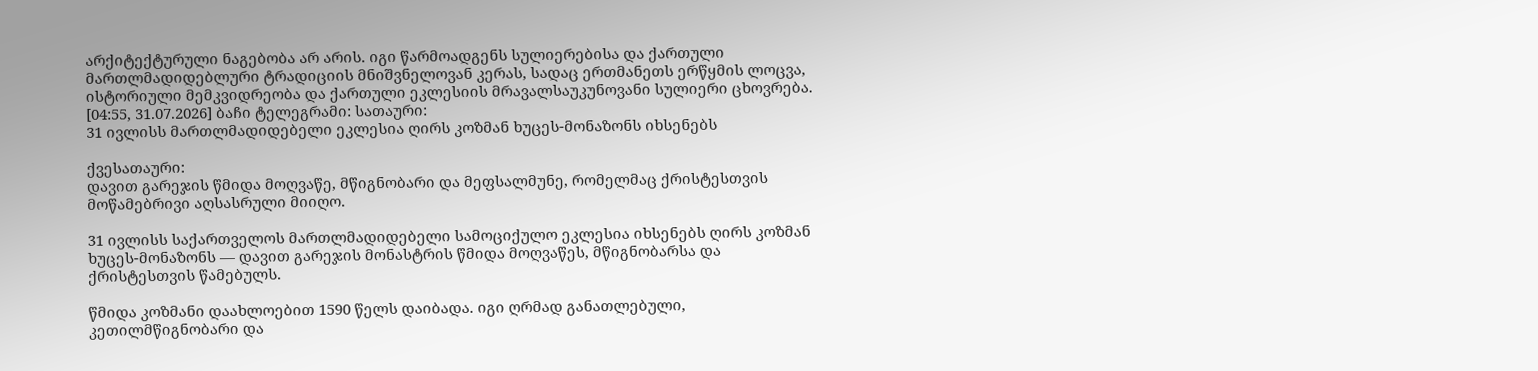არქიტექტურული ნაგებობა არ არის. იგი წარმოადგენს სულიერებისა და ქართული მართლმადიდებლური ტრადიციის მნიშვნელოვან კერას, სადაც ერთმანეთს ერწყმის ლოცვა, ისტორიული მემკვიდრეობა და ქართული ეკლესიის მრავალსაუკუნოვანი სულიერი ცხოვრება.
[04:55, 31.07.2026] ბაჩი ტელეგრამი: სათაური:
31 ივლისს მართლმადიდებელი ეკლესია ღირს კოზმან ხუცეს-მონაზონს იხსენებს

ქვესათაური:
დავით გარეჯის წმიდა მოღვაწე, მწიგნობარი და მეფსალმუნე, რომელმაც ქრისტესთვის მოწამებრივი აღსასრული მიიღო.

31 ივლისს საქართველოს მართლმადიდებელი სამოციქულო ეკლესია იხსენებს ღირს კოზმან ხუცეს-მონაზონს — დავით გარეჯის მონასტრის წმიდა მოღვაწეს, მწიგნობარსა და ქრისტესთვის წამებულს.

წმიდა კოზმანი დაახლოებით 1590 წელს დაიბადა. იგი ღრმად განათლებული, კეთილმწიგნობარი და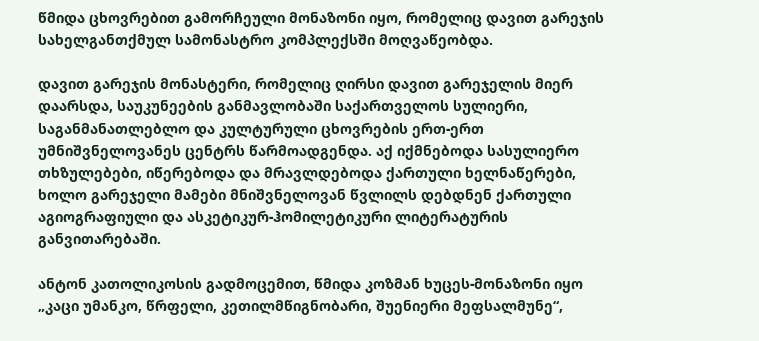წმიდა ცხოვრებით გამორჩეული მონაზონი იყო, რომელიც დავით გარეჯის სახელგანთქმულ სამონასტრო კომპლექსში მოღვაწეობდა.

დავით გარეჯის მონასტერი, რომელიც ღირსი დავით გარეჯელის მიერ დაარსდა, საუკუნეების განმავლობაში საქართველოს სულიერი, საგანმანათლებლო და კულტურული ცხოვრების ერთ-ერთ უმნიშვნელოვანეს ცენტრს წარმოადგენდა. აქ იქმნებოდა სასულიერო თხზულებები, იწერებოდა და მრავლდებოდა ქართული ხელნაწერები, ხოლო გარეჯელი მამები მნიშვნელოვან წვლილს დებდნენ ქართული აგიოგრაფიული და ასკეტიკურ-ჰომილეტიკური ლიტერატურის განვითარებაში.

ანტონ კათოლიკოსის გადმოცემით, წმიდა კოზმან ხუცეს-მონაზონი იყო „კაცი უმანკო, წრფელი, კეთილმწიგნობარი, შუენიერი მეფსალმუნე“,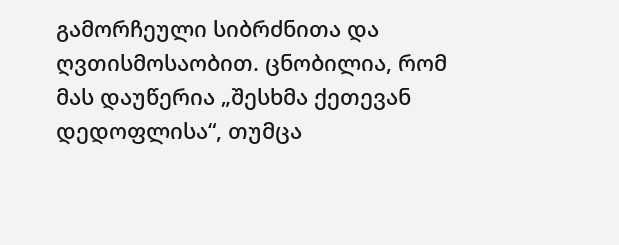გამორჩეული სიბრძნითა და ღვთისმოსაობით. ცნობილია, რომ მას დაუწერია „შესხმა ქეთევან დედოფლისა“, თუმცა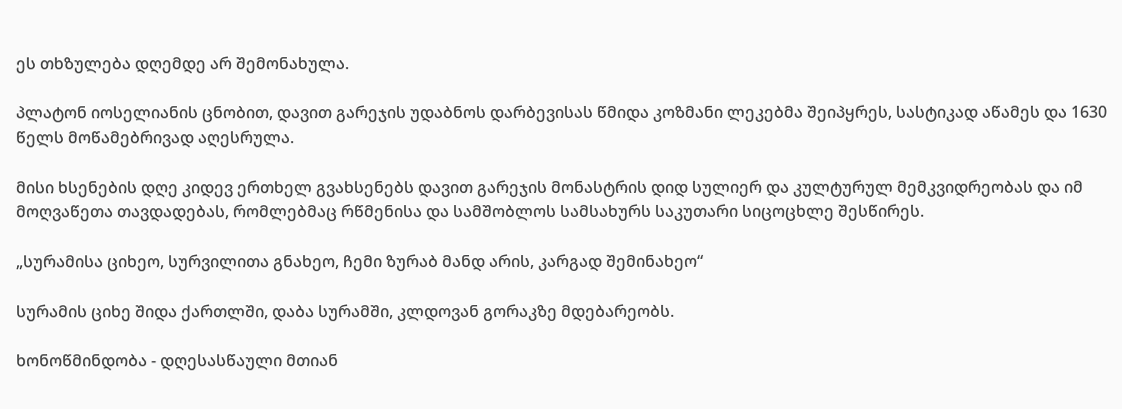ეს თხზულება დღემდე არ შემონახულა.

პლატონ იოსელიანის ცნობით, დავით გარეჯის უდაბნოს დარბევისას წმიდა კოზმანი ლეკებმა შეიპყრეს, სასტიკად აწამეს და 1630 წელს მოწამებრივად აღესრულა.

მისი ხსენების დღე კიდევ ერთხელ გვახსენებს დავით გარეჯის მონასტრის დიდ სულიერ და კულტურულ მემკვიდრეობას და იმ მოღვაწეთა თავდადებას, რომლებმაც რწმენისა და სამშობლოს სამსახურს საკუთარი სიცოცხლე შესწირეს.

„სურამისა ციხეო, სურვილითა გნახეო, ჩემი ზურაბ მანდ არის, კარგად შემინახეო“

სურამის ციხე შიდა ქართლში, დაბა სურამში, კლდოვან გორაკზე მდებარეობს.

ხონოწმინდობა - დღესასწაული მთიან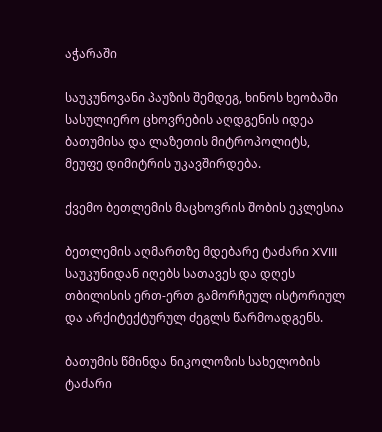აჭარაში

საუკუნოვანი პაუზის შემდეგ, ხინოს ხეობაში სასულიერო ცხოვრების აღდგენის იდეა ბათუმისა და ლაზეთის მიტროპოლიტს, მეუფე დიმიტრის უკავშირდება.

ქვემო ბეთლემის მაცხოვრის შობის ეკლესია

ბეთლემის აღმართზე მდებარე ტაძარი XVIII საუკუნიდან იღებს სათავეს და დღეს თბილისის ერთ-ერთ გამორჩეულ ისტორიულ და არქიტექტურულ ძეგლს წარმოადგენს.

ბათუმის წმინდა ნიკოლოზის სახელობის ტაძარი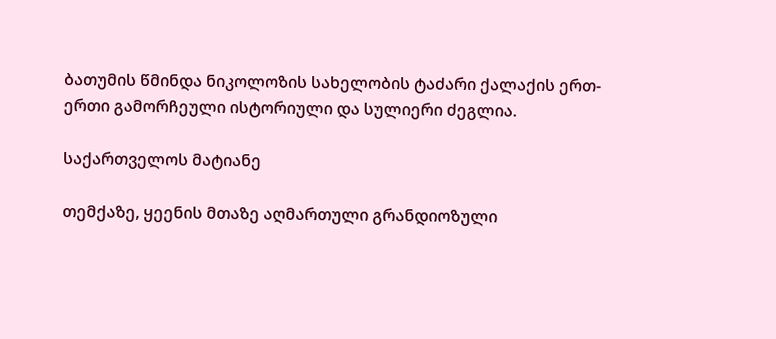ბათუმის წმინდა ნიკოლოზის სახელობის ტაძარი ქალაქის ერთ-ერთი გამორჩეული ისტორიული და სულიერი ძეგლია.

საქართველოს მატიანე

თემქაზე, ყეენის მთაზე აღმართული გრანდიოზული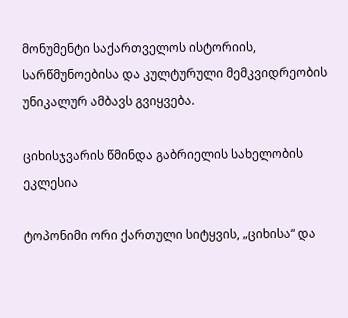მონუმენტი საქართველოს ისტორიის, სარწმუნოებისა და კულტურული მემკვიდრეობის უნიკალურ ამბავს გვიყვება.

ციხისჯვარის წმინდა გაბრიელის სახელობის ეკლესია

ტოპონიმი ორი ქართული სიტყვის, „ციხისა“ და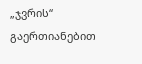„ჯვრის“ გაერთიანებით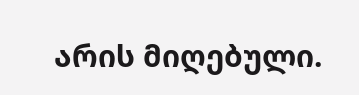არის მიღებული.